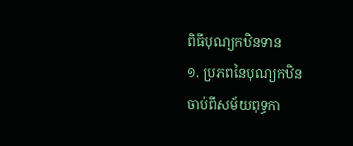ពិធីបុណ្យកឋិនទាន
១. ប្រភពនៃបុណ្យកឋិន
ចាប់ពីសម័យពុទ្ធកា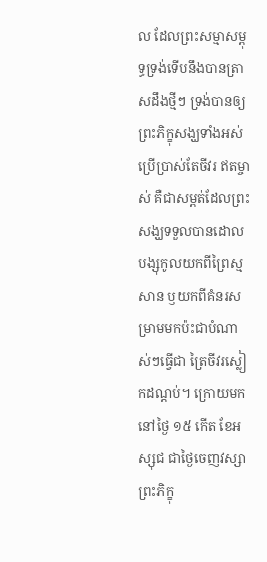ល ដែលព្រះសម្មាសម្ពុទ្ធទ្រង់ទើបនឹងបានត្រាសដឹងថ្មីៗ ទ្រង់បានឲ្យព្រះភិក្ខុសង្ឃទាំងអស់ ប្រើប្រាស់តែចីវរ ឥតម្ចាស់ គឺជាសម្ពត់ដែលព្រះសង្ឃទទួលបានដោលបង្សុកូលយកពីព្រៃស្មសាន ឫយកពីគំនរសម្រាមមកប៉ះជាបំណាស់ៗធ្វើជា ត្រៃចីវរស្លៀកដណ្តប់។ ក្រោយមកនៅថ្ងៃ ១៥ កើត ខែអស្សុជ ជាថ្ងៃចេញវស្សាព្រះភិក្ខុ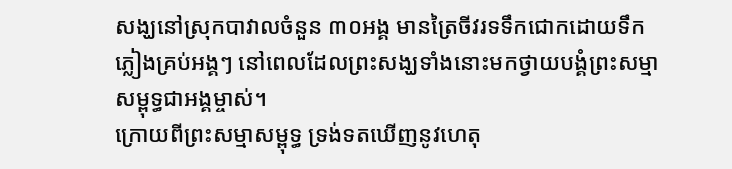សង្ឃនៅស្រុកបាវាលចំនួន ៣០អង្គ មានត្រៃចីវរទទឹកជោកដោយទឹកភ្លៀងគ្រប់អង្គៗ នៅពេលដែលព្រះសង្ឃទាំងនោះមកថ្វាយបង្គំព្រះសម្មាសម្ពុទ្ធជាអង្គម្ចាស់។
ក្រោយពីព្រះសម្មាសម្ពុទ្ធ ទ្រង់ទតឃើញនូវហេតុ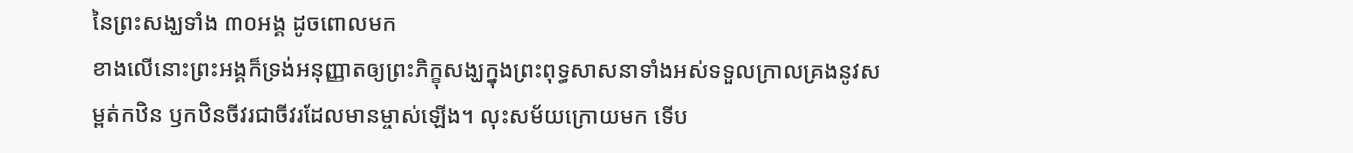នៃព្រះសង្ឃទាំង ៣០អង្គ ដូចពោលមក
ខាងលើនោះព្រះអង្គក៏ទ្រង់អនុញ្ញាតឲ្យព្រះភិក្ខុសង្ឃក្នុងព្រះពុទ្ធសាសនាទាំងអស់ទទួលក្រាលគ្រងនូវសម្ពត់កឋិន ឫកឋិនចីវរជាចីវរដែលមានម្ចាស់ឡើង។ លុះសម័យក្រោយមក ទើប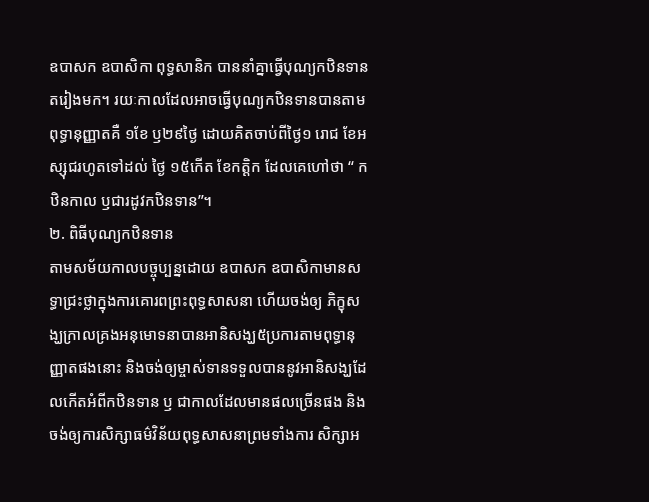ឧបាសក ឧបាសិកា ពុទ្ធសានិក បាននាំគ្នាធ្វើបុណ្យកឋិនទានតរៀងមក។ រយៈកាលដែលអាចធ្វើបុណ្យកឋិនទានបានតាមពុទ្ធានុញ្ញាតគឺ ១ខែ ឫ២៩ថ្ងៃ ដោយគិតចាប់ពីថ្ងៃ១ រោជ ខែអស្សុជរហូតទៅដល់ ថ្ងៃ ១៥កើត ខែកត្តិក ដែលគេហៅថា “ កឋិនកាល ឫជារដូវកឋិនទាន”។
២. ពិធីបុណ្យកឋិនទាន
តាមសម័យកាលបច្ចុប្បន្នដោយ ឧបាសក ឧបាសិកាមានសទ្ធាជ្រះថ្លាក្នុងការគោរពព្រះពុទ្ធសាសនា ហើយចង់ឲ្យ ភិក្ខុសង្ឃក្រាលគ្រងអនុមោទនាបានអានិសង្ឃ៥ប្រការតាមពុទ្ធានុញ្ញាតផងនោះ និងចង់ឲ្យម្ចាស់ទានទទួលបាននូវអានិសង្ឃដែលកើតអំពីកឋិនទាន ឫ ជាកាលដែលមានផលច្រើនផង និងចង់ឲ្យការសិក្សាធម៌វិន័យពុទ្ធសាសនាព្រមទាំងការ សិក្សាអ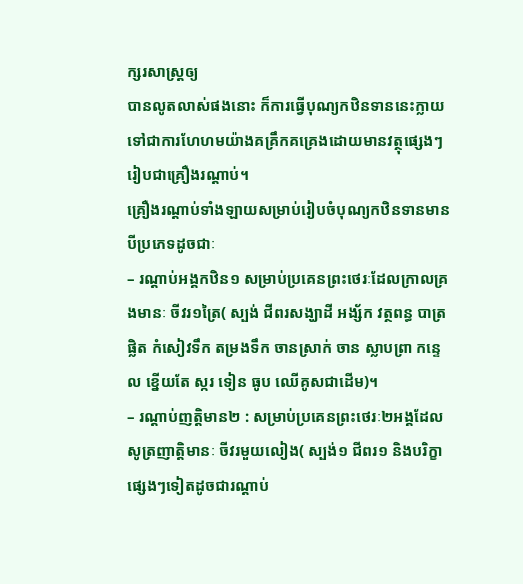ក្សរសាស្រ្តឲ្យ
បានលូតលាស់ផងនោះ ក៏ការធ្វើបុណ្យកឋិនទាននេះក្លាយទៅជាការហែហមយ៉ាងគគ្រឹកគគ្រេងដោយមានវត្ថុផ្សេងៗរៀបជាគ្រឿងរណ្តាប់។
គ្រឿងរណ្តាប់ទាំងឡាយសម្រាប់រៀបចំបុណ្យកឋិនទានមានបីប្រភេទដូចជាៈ
– រណ្តាប់អង្គកឋិន១ សម្រាប់ប្រគេនព្រះថេរៈដែលក្រាលគ្រងមានៈ ចីវរ១ត្រៃ( ស្បង់ ជីពរសង្ឃាដី អង្ស័ក វត្ថពន្ធ បាត្រ ផ្លិត កំសៀវទឹក តម្រងទឹក ចានស្រាក់ ចាន ស្លាបព្រា កន្ទេល ខ្នើយតែ ស្ករ ទៀន ធូប ឈើគូសជាដើម)។
– រណ្តាប់ញត្តិមាន២ : សម្រាប់ប្រគេនព្រះថេរៈ២អង្គដែលសូត្រញាត្តិមានៈ ចីវរមួយលៀង( ស្បង់១ ជីពរ១ និងបរិក្ខាផ្សេងៗទៀតដូចជារណ្តាប់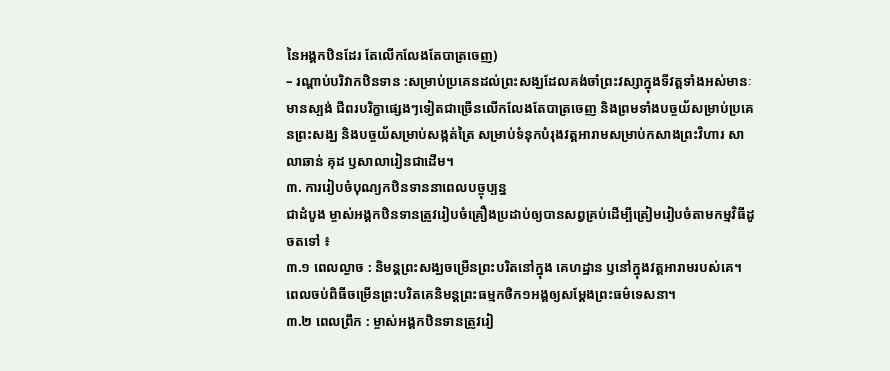នៃអង្គកឋិនដែរ តែលើកលែងតែបាត្រចេញ)
– រណ្តាប់បរិវាកឋិនទាន :សម្រាប់ប្រគេនដល់ព្រះសង្ឃដែលគង់ចាំព្រះវស្សាក្នុងទីវត្តទាំងអស់មានៈ មានស្បង់ ជីពរបរិក្ខាផ្សេងៗទៀតជាច្រើនលើកលែងតែបាត្រចេញ និងព្រមទាំងបច្ចយ័សម្រាប់ប្រគេនព្រះសង្ឃ និងបច្ចយ័សម្រាប់សង្កត់ត្រៃ សម្រាប់ទំនុកបំរុងវត្តអារាមសម្រាប់កសាងព្រះវិហារ សាលាឆាន់ គុដ ឫសាលារៀនជាដើម។
៣. ការរៀបចំបុណ្យកឋិនទាននាពេលបច្ចុប្បន្ន
ជាដំបូង ម្ចាស់អង្គកឋិនទានត្រូវរៀបចំគ្រឿងប្រដាប់ឲ្យបានសព្វគ្រប់ដើម្បីត្រៀមរៀបចំតាមកម្មវិធីដូចតទៅ ៖
៣.១ ពេលល្ងាច : និមន្តព្រះសង្ឃចម្រើនព្រះបរិតនៅក្នុង គេហដ្ឋាន ឫនៅក្នុងវត្តអារាមរបស់គេ។ ពេលចប់ពិធីចម្រើនព្រះបរិតគេនិមន្តព្រះធម្មកថិក១អង្គឲ្យសម្តែងព្រះធម៌ទេសនា។
៣.២ ពេលព្រឹក : ម្ចាស់អង្គកឋិនទានត្រូវរៀ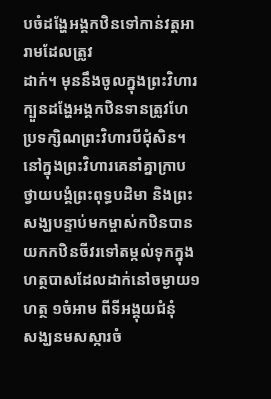បចំដង្ហែអង្គកឋិនទៅកាន់វត្តអារាមដែលត្រូវ
ដាក់។ មុននឹងចូលក្នុងព្រះវិហារ ក្បួនដង្ហែអង្គកឋិនទានត្រូវហែប្រទក្សិណព្រះវិហារបីជុំសិន។ នៅក្នុងព្រះវិហារគេនាំគ្នាក្រាបថ្វាយបង្គំព្រះពុទ្ធបដិមា និងព្រះសង្ឃបន្ទាប់មកម្ចាស់កឋិនបាន
យកកឋិនចីវរទៅតម្កល់ទុកក្នុងហត្ថបាសដែលដាក់នៅចម្ងាយ១ហត្ថ ១ចំអាម ពីទីអង្គុយជំនុំ
សង្ឃនមសស្ការចំ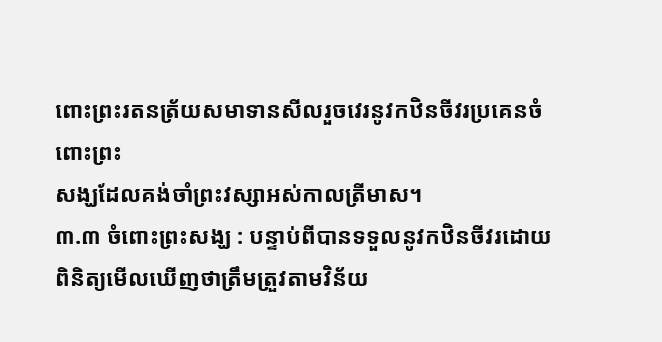ពោះព្រះរតនត្រ័យសមាទានសីលរួចវេរនូវកឋិនចីវរប្រគេនចំពោះព្រះ
សង្ឃដែលគង់ចាំព្រះវស្សាអស់កាលត្រីមាស។
៣.៣ ចំពោះព្រះសង្ឃ : បន្ទាប់ពីបានទទួលនូវកឋិនចីវរដោយពិនិត្យមើលឃើញថាត្រឹមត្រួវតាមវិន័យ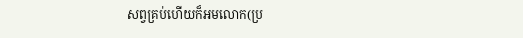សព្វគ្រប់ហើយក៏អមលោក(ប្រ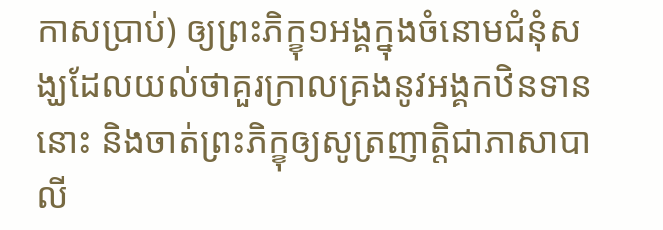កាសប្រាប់) ឲ្យព្រះភិក្ខុ១អង្គក្នុងចំនោមជំនុំសង្ឃដែលយល់ថាគួរក្រាលគ្រងនូវអង្គកឋិនទាននោះ និងចាត់ព្រះភិក្ខុឲ្យសូត្រញាត្តិជាភាសាបាលី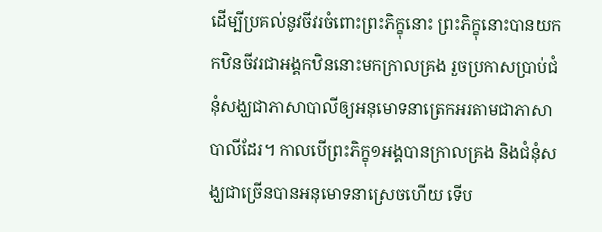ដើម្បីប្រគល់នូវចីវរចំពោះព្រះភិក្ខុនោះ ព្រះភិក្ខុនោះបានយកកឋិនចីវរជាអង្គកឋិននោះមកក្រាលគ្រង រួចប្រកាសប្រាប់ជំនុំសង្ឃជាភាសាបាលីឲ្យអនុមោទនាត្រេកអរតាមជាភាសាបាលីដែរ។ កាលបើព្រះភិក្ខុ១អង្គបានក្រាលគ្រង និងជំនុំសង្ឃជាច្រើនបានអនុមោទនាស្រេចហើយ ទើប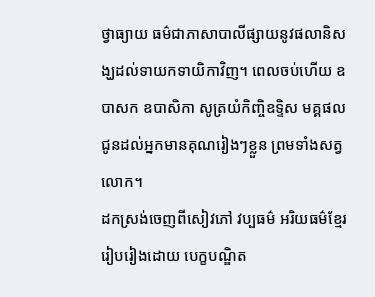ថ្វាធ្យាយ ធម៌ជាភាសាបាលីផ្សាយនូវផលានិសង្ឃដល់ទាយកទាយិកាវិញ។ ពេលចប់ហើយ ឧបាសក ឧបាសិកា សូត្រយំកិញ្ចិឧទិ្ទស មគ្គផល ជូនដល់អ្នកមានគុណរៀងៗខ្លួន ព្រមទាំងសត្វលោក។
ដកស្រង់ចេញពីសៀវភៅ វប្បធម៌ អរិយធម៌ខ្មែរ
រៀបរៀងដោយ បេក្ខបណ្ឌិត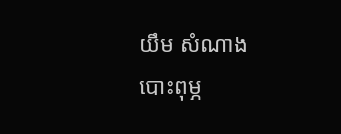យឹម សំណាង
បោះពុម្ភ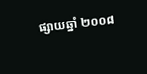ផ្សាយឆ្នាំ ២០០៨